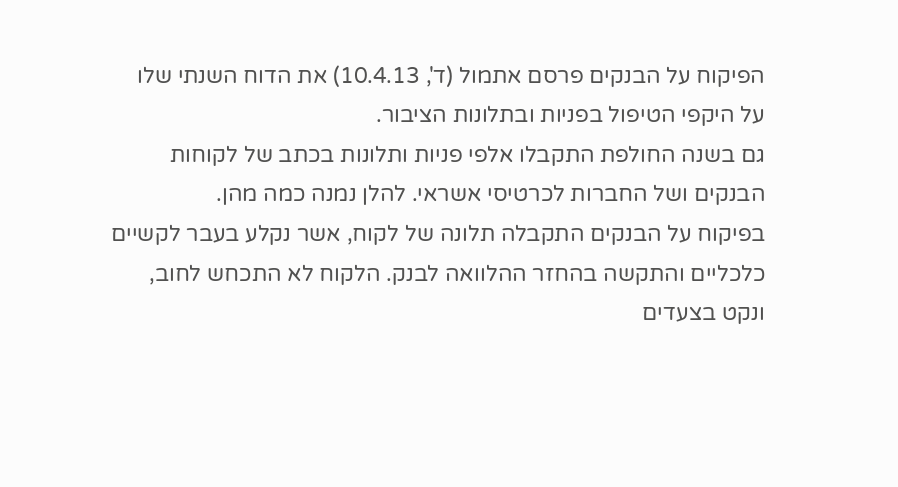הפיקוח על הבנקים פרסם אתמול (ד', 10.4.13) את הדוח השנתי שלו על היקפי הטיפול בפניות ובתלונות הציבור.
גם בשנה החולפת התקבלו אלפי פניות ותלונות בכתב של לקוחות הבנקים ושל החברות לכרטיסי אשראי. להלן נמנה כמה מהן.
בפיקוח על הבנקים התקבלה תלונה של לקוח, אשר נקלע בעבר לקשיים כלכליים והתקשה בהחזר ההלוואה לבנק. הלקוח לא התכחש לחוב, ונקט בצעדים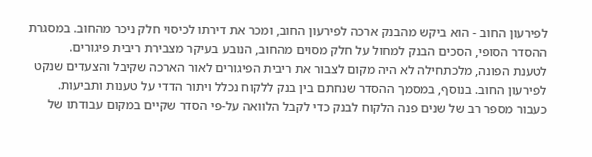לפירעון החוב - הוא ביקש מהבנק ארכה לפירעון החוב, ומכר את דירתו לכיסוי חלק ניכר מהחוב. במסגרת ההסדר הסופי, הסכים הבנק למחול על חלק מסוים מהחוב, הנובע בעיקר מצבירת ריבית פיגורים.
לטענת הפונה, מלכתחילה לא היה מקום לצבור את ריבית הפיגורים לאור הארכה שקיבל והצעדים שנקט לפירעון החוב. בנוסף, במסמך ההסדר שנחתם בין בנק ללקוח נכלל ויתור הדדי על טענות ותביעות.
כעבור מספר רב של שנים פנה הלקוח לבנק כדי לקבל הלוואה על-פי הסדר שקיים במקום עבודתו של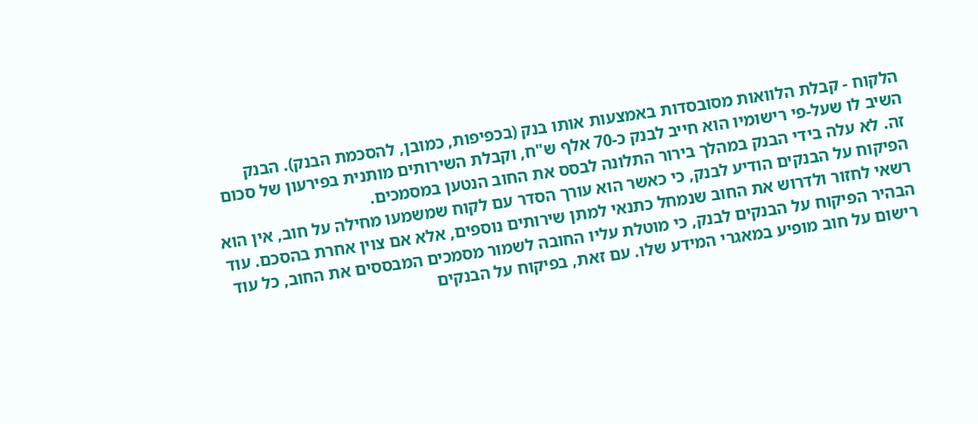הלקוח - קבלת הלוואות מסובסדות באמצעות אותו בנק (בכפיפות, כמובן, להסכמת הבנק). הבנק השיב לו שעל-פי רישומיו הוא חייב לבנק כ-70 אלף ש"ח, וקבלת השירותים מותנית בפירעון של סכום זה. לא עלה בידי הבנק במהלך בירור התלונה לבסס את החוב הנטען במסמכים.
הפיקוח על הבנקים הודיע לבנק, כי כאשר הוא עורך הסדר עם לקוח שמשמעו מחילה על חוב, אין הוא רשאי לחזור ולדרוש את החוב שנמחל כתנאי למתן שירותים נוספים, אלא אם צוין אחרת בהסכם. עוד הבהיר הפיקוח על הבנקים לבנק, כי מוטלת עליו החובה לשמור מסמכים המבססים את החוב, כל עוד רישום על חוב מופיע במאגרי המידע שלו. עם זאת, בפיקוח על הבנקים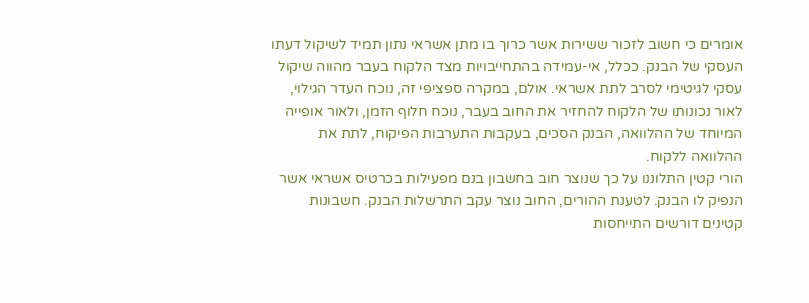אומרים כי חשוב לזכור ששירות אשר כרוך בו מתן אשראי נתון תמיד לשיקול דעתו העסקי של הבנק. ככלל, אי-עמידה בהתחייבויות מצד הלקוח בעבר מהווה שיקול עסקי לגיטימי לסרב לתת אשראי. אולם, במקרה ספציפי זה, נוכח העדר הגילוי, לאור נכונותו של הלקוח להחזיר את החוב בעבר, נוכח חלוף הזמן, ולאור אופייה המיוחד של ההלוואה, הבנק הסכים, בעקבות התערבות הפיקוח, לתת את ההלוואה ללקוח.
הורי קטין התלוננו על כך שנוצר חוב בחשבון בנם מפעילות בכרטיס אשראי אשר הנפיק לו הבנק. לטענת ההורים, החוב נוצר עקב התרשלות הבנק. חשבונות קטינים דורשים התייחסות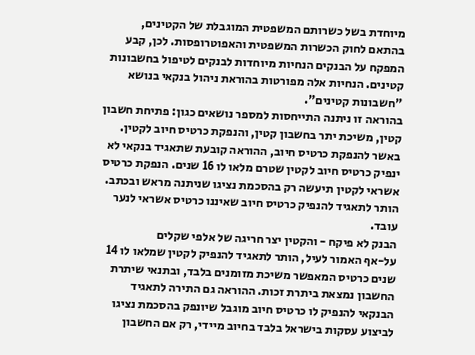מיוחדת בשל כשרותם המשפטית המוגבלת של הקטינים, בהתאם לחוק הכשרות המשפטית והאפוטרופסות. לכן, קבע המפקח על הבנקים הנחיות מיוחדות לבנקים לטיפול בחשבונות קטינים. הנחיות אלה מפורטות בהוראת ניהול בנקאי בנושא "חשבונות קטינים".
בהוראה זו ניתנה התייחסות למספר נושאים כגון: פתיחת חשבון קטין, משיכת יתר בחשבון קטין, והנפקת כרטיס חיוב לקטין. באשר להנפקת כרטיס חיוב, ההוראה קובעת שתאגיד בנקאי לא ינפיק כרטיס חיוב לקטין שטרם מלאו לו 16 שנים. הנפקת כרטיס אשראי לקטין תיעשה רק בהסכמת נציגו שניתנה מראש ובכתב. הותר לתאגיד להנפיק כרטיס חיוב שאיננו כרטיס אשראי לנער עובד.
הבנק לא פיקח - והקטין יצר חריגה של אלפי שקלים
על-אף האמור לעיל, הותר לתאגיד להנפיק לקטין שמלאו לו 14 שנים כרטיס המאפשר משיכת מזומנים בלבד, ובתנאי שיתרת החשבון נמצאת ביתרת זכות. ההוראה גם התירה לתאגיד הבנקאי להנפיק לו כרטיס חיוב מוגבל שיונפק בהסכמת נציגו לביצוע עסקות בישראל בלבד בחיוב מיידי, רק אם החשבון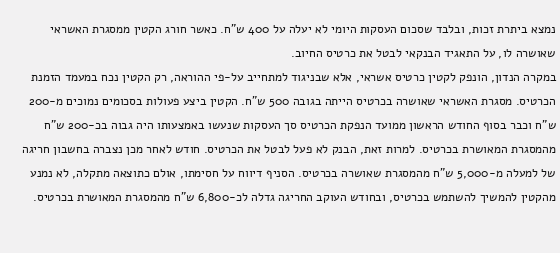נמצא ביתרת זכות, ובלבד שסכום העסקות היומי לא יעלה על 400 ש"ח. כאשר חורג הקטין ממסגרת האשראי שאושרה לו, על התאגיד הבנקאי לבטל את כרטיס החיוב.
במקרה הנדון, הונפק לקטין כרטיס אשראי, אלא שבניגוד למתחייב על-פי ההוראה, רק הקטין נכח במעמד הזמנת הכרטיס. מסגרת האשראי שאושרה בכרטיס הייתה בגובה 500 ש"ח. הקטין ביצע פעולות בסכומים נמוכים מ-200 ש"ח וכבר בסוף החודש הראשון ממועד הנפקת הכרטיס סך העסקות שנעשו באמצעותו היה גבוה בכ-200 ש"ח מהמסגרת המאושרת בכרטיס. למרות זאת, הבנק לא פעל לבטל את הכרטיס. חודש לאחר מכן נצברה בחשבון חריגה של למעלה מ-5,000 ש"ח מהמסגרת שאושרה בכרטיס. הסניף דיווח על חסימתו, אולם כתוצאה מתקלה, לא נמנע מהקטין להמשיך להשתמש בכרטיס, ובחודש העוקב החריגה גדלה לכ-6,800 ש"ח מהמסגרת המאושרת בכרטיס.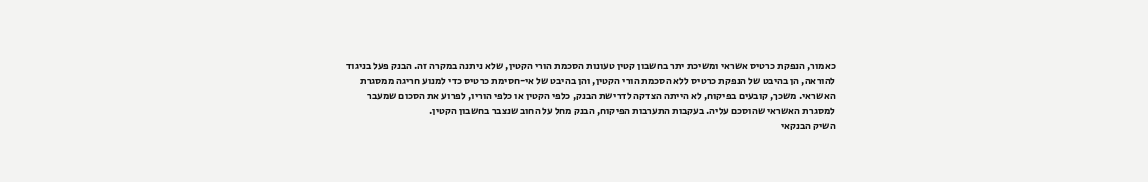כאמור, הנפקת כרטיס אשראי ומשיכת יתר בחשבון קטין טעונות הסכמת הורי הקטין, שלא ניתנה במקרה זה. הבנק פעל בניגוד להוראה, הן בהיבט של הנפקת כרטיס ללא הסכמת הורי הקטין, והן בהיבט של אי-חסימת כרטיס כדי למנוע חריגה ממסגרת האשראי. משכך, קובעים בפיקוח, לא הייתה הצדקה לדרישת הבנק, כלפי הקטין או כלפי הוריו, לפרוע את הסכום שמעבר למסגרת האשראי שהוסכם עליה. בעקבות התערבות הפיקוח, הבנק מחל על החוב שנצבר בחשבון הקטין.
השיק הבנקאי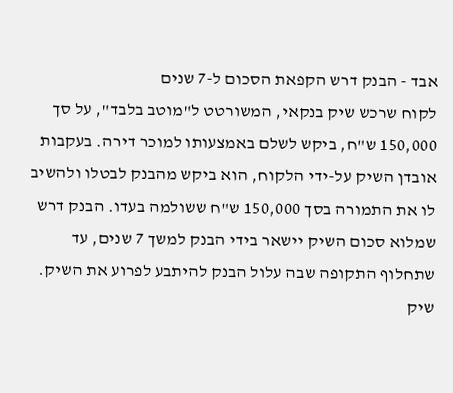אבד - הבנק דרש הקפאת הסכום ל-7 שנים
לקוח שרכש שיק בנקאי, המשורטט ל"מוטב בלבד", על סך 150,000 ש"ח, ביקש לשלם באמצעותו למוכר דירה. בעקבות אובדן השיק על-ידי הלקוח, הוא ביקש מהבנק לבטלו ולהשיב לו את התמורה בסך 150,000 ש"ח ששולמה בעדו. הבנק דרש שמלוא סכום השיק יישאר בידי הבנק למשך 7 שנים, עד שתחלוף התקופה שבה עלול הבנק להיתבע לפרוע את השיק.
שיק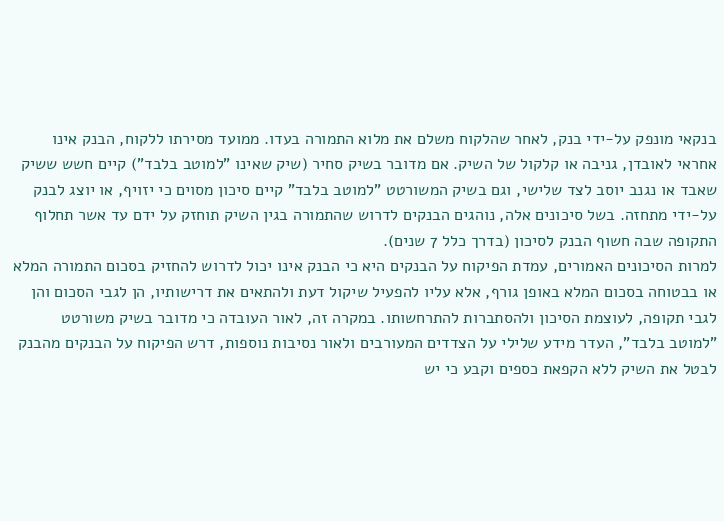בנקאי מונפק על-ידי בנק, לאחר שהלקוח משלם את מלוא התמורה בעדו. ממועד מסירתו ללקוח, הבנק אינו אחראי לאובדן, גניבה או קלקול של השיק. אם מדובר בשיק סחיר (שיק שאינו "למוטב בלבד") קיים חשש ששיק שאבד או נגנב יוסב לצד שלישי, וגם בשיק המשורטט "למוטב בלבד" קיים סיכון מסוים כי יזויף, או יוצג לבנק על-ידי מתחזה. בשל סיכונים אלה, נוהגים הבנקים לדרוש שהתמורה בגין השיק תוחזק על ידם עד אשר תחלוף התקופה שבה חשוף הבנק לסיכון (בדרך כלל 7 שנים).
למרות הסיכונים האמורים, עמדת הפיקוח על הבנקים היא כי הבנק אינו יכול לדרוש להחזיק בסכום התמורה המלא או בבטוחה בסכום המלא באופן גורף, אלא עליו להפעיל שיקול דעת ולהתאים את דרישותיו, הן לגבי הסכום והן לגבי תקופה, לעוצמת הסיכון ולהסתברות להתרחשותו. במקרה זה, לאור העובדה כי מדובר בשיק משורטט "למוטב בלבד", העדר מידע שלילי על הצדדים המעורבים ולאור נסיבות נוספות, דרש הפיקוח על הבנקים מהבנק לבטל את השיק ללא הקפאת כספים וקבע כי יש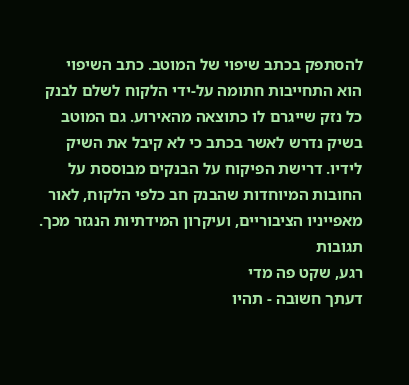להסתפק בכתב שיפוי של המוטב. כתב השיפוי הוא התחייבות חתומה על-ידי הלקוח לשלם לבנק כל נזק שייגרם לו כתוצאה מהאירוע. גם המוטב בשיק נדרש לאשר בכתב כי לא קיבל את השיק לידיו. דרישת הפיקוח על הבנקים מבוססת על החובות המיוחדות שהבנק חב כלפי הלקוח, לאור מאפייניו הציבוריים, ועיקרון המידתיות הנגזר מכך.
תגובות
רגע, שקט פה מדי
דעתך חשובה - תהיו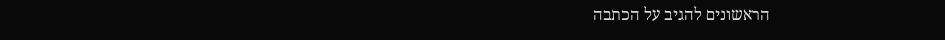הראשונים להגיב על הכתבה